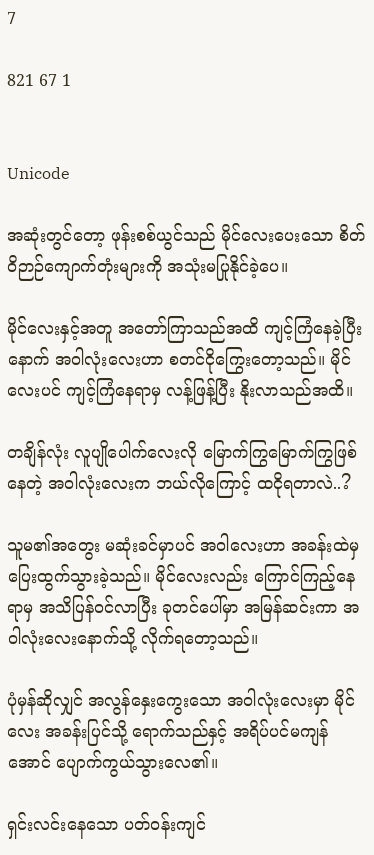7

821 67 1


Unicode

အဆုံးတွင်တော့ ဖုန်းစစ်ယွင်သည် မိုင်လေးပေးသော စိတ်ဝိဉာဉ်ကျောက်တုံးများကို အသုံးမပြုနိုင်ခဲ့ပေ။

မိုင်လေးနှင့်အတူ အတော်ကြာသည်အထိ ကျင့်ကြံနေခဲ့ပြီးနောက် အဝါလုံးလေးဟာ စတင်ငိုကြွေးတော့သည်။ မိုင်လေးပင် ကျင့်ကြံနေရာမှ လန့်ဖြန့်ပြီး နိုးလာသည်အထိ။

တချိန်လုံး လူပျိုပေါက်လေးလို မြောက်ကြွမြောက်ကြွဖြစ်နေတဲ့ အဝါလုံးလေးက ဘယ်လိုကြောင့် ထငိုရတာလဲ..?

သူမ၏အတွေး မဆုံးခင်မှာပင် အဝါလေးဟာ အခန်းထဲမှ ပြေးထွက်သွားခဲ့သည်။ မိုင်လေးလည်း ကြောင်ကြည့်နေရာမှ အသိပြန်ဝင်လာပြီး ခုတင်ပေါ်မှာ အမြန်ဆင်းကာ အဝါလုံးလေးနောက်သို့ လိုက်ရတော့သည်။

ပုံမှန်ဆိုလျှင် အလွန်နှေးကွေးသော အဝါလုံးလေးမှာ မိုင်လေး အခန်းပြင်သို့ ရောက်သည်နှင့် အရိပ်ပင်မကျန်အောင် ပျောက်ကွယ်သွားလေ၏။

ရှင်းလင်းနေသော ပတ်ဝန်းကျင်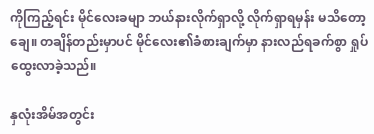ကိုကြည့်ရင်း မိုင်လေးခမျာ ဘယ်နားလိုက်ရှာလို့ လိုက်ရှာရမှန်း မသိတော့ချေ။ တချိန်တည်းမှာပင် မိုင်လေး၏ခံစားချက်မှာ နားလည်ရခက်စွာ ရှုပ်ထွေးလာခဲ့သည်။

နှလုံးအိမ်အတွင်း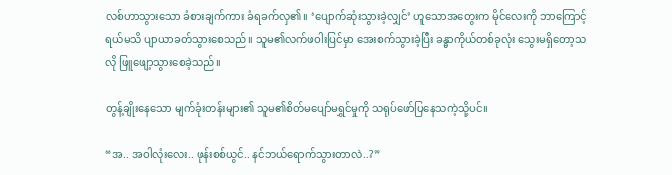လစ်ဟာသွားသော ခံစားချက်ကား ခံရခက်လှ၏။ ‘ပျောက်ဆုံးသွားခဲ့လျှင်’ ဟူသောအတွေးက မိုင်လေးကို ဘာကြောင့်ရယ်မသိ ပျာယာခတ်သွားစေသည်။ သူမ၏လက်ဖဝါးပြင်မှာ အေးစက်သွားခဲ့ပြီး ခန္ဓာကိုယ်တစ်ခုလုံး သွေးမရှိတော့သလို ဖြူဖျော့သွားစေခဲ့သည်။

တွန့်ချိုးနေသော မျက်ခုံးတန်းများ၏ သူမ၏စိတ်မပျော်မရွှင်မှုကို သရုပ်ဖော်ပြနေသကဲ့သို့ပင်။

“အ.. အဝါလုံးလေး.. ဖုန်းစစ်ယွင်.. နင်ဘယ်ရောက်သွားတာလဲ..?”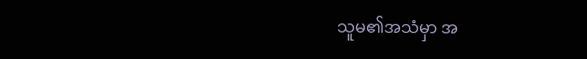သူမ၏အသံမှာ အ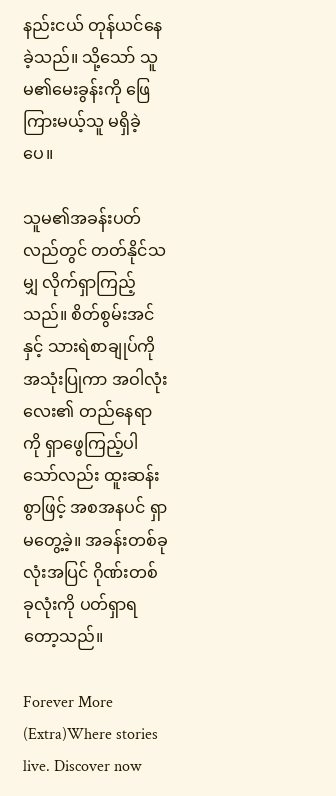နည်းငယ် တုန်ယင်နေခဲ့သည်။ သို့သော် သူမ၏မေးခွန်းကို ဖြေကြားမယ့်သူ မရှိခဲ့ပေ။

သူမ၏အခန်းပတ်လည်တွင် တတ်နိုင်သမျှ လိုက်ရှာကြည့်သည်။ စိတ်စွမ်းအင်နှင့် သားရဲစာချုပ်ကို အသုံးပြုကာ အဝါလုံးလေး၏ တည်နေရာကို ရှာဖွေကြည့်ပါသော်လည်း ထူးဆန်းစွာဖြင့် အစအနပင် ရှာမတွေ့ခဲ့။ အခန်းတစ်ခုလုံးအပြင် ဂိုဏ်းတစ်ခုလုံးကို ပတ်ရှာရတော့သည်။

Forever More (Extra)Where stories live. Discover now